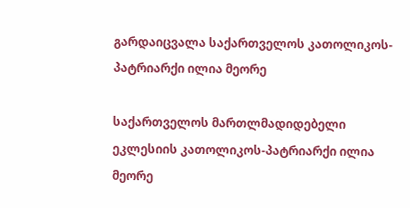გარდაიცვალა საქართველოს კათოლიკოს-პატრიარქი ილია მეორე

საქართველოს მართლმადიდებელი ეკლესიის კათოლიკოს-პატრიარქი ილია მეორე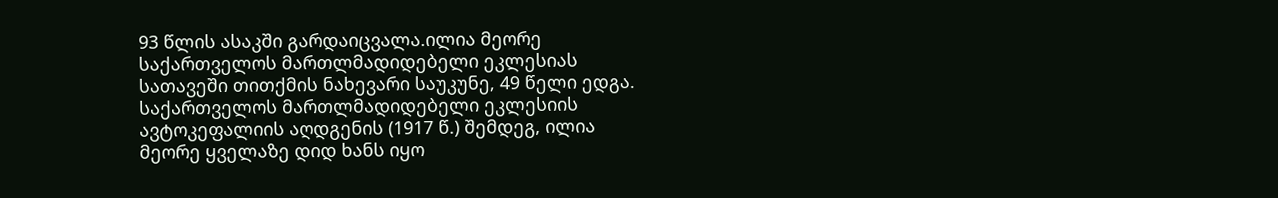93 წლის ასაკში გარდაიცვალა.ილია მეორე საქართველოს მართლმადიდებელი ეკლესიას სათავეში თითქმის ნახევარი საუკუნე, 49 წელი ედგა. საქართველოს მართლმადიდებელი ეკლესიის ავტოკეფალიის აღდგენის (1917 წ.) შემდეგ, ილია მეორე ყველაზე დიდ ხანს იყო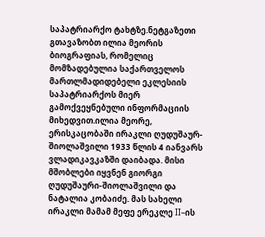საპატრიარქო ტახტზე.ნეტგაზეთი გთავაზობთ ილია მეორის ბიოგრაფიას, რომელიც მომზადებულია საქართველოს მართლმადიდებელი ეკლესიის საპატრიარქოს მიერ გამოქვეყნებული ინფორმაციის მიხედვით.ილია მეორე, ერისკაცობაში ირაკლი ღუდუშაურ-შიოლაშვილი 1933 წლის 4 იანვარს ვლადიკავკაზში დაიბადა. მისი მშობლები იყვნენ გიორგი ღუდუშაური-შიოლაშვილი და ნატალია კობაიძე. მას სახელი ირაკლი მამამ მეფე ერეკლე II–ის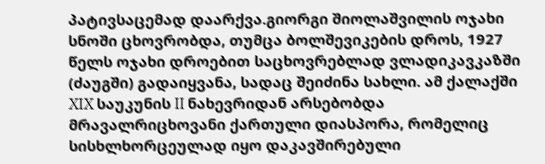პატივსაცემად დაარქვა.გიორგი შიოლაშვილის ოჯახი სნოში ცხოვრობდა, თუმცა ბოლშევიკების დროს, 1927 წელს ოჯახი დროებით საცხოვრებლად ვლადიკავკაზში (ძაუგში) გადაიყვანა, სადაც შეიძინა სახლი. ამ ქალაქში XIX საუკუნის II ნახევრიდან არსებობდა მრავალრიცხოვანი ქართული დიასპორა, რომელიც სისხლხორცეულად იყო დაკავშირებული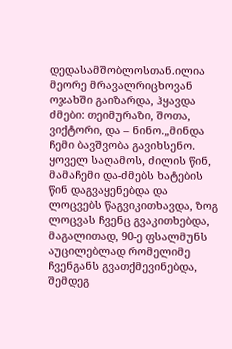დედასამშობლოსთან.ილია მეორე მრავალრიცხოვან ოჯახში გაიზარდა, ჰყავდა ძმები: თეიმურაზი, შოთა, ვიქტორი, და – ნინო.„მინდა ჩემი ბავშვობა გავიხსენო. ყოველ საღამოს, ძილის წინ, მამაჩემი და-ძმებს ხატების წინ დაგვაყენებდა და ლოცვებს წაგვიკითხავდა, ზოგ ლოცვას ჩვენც გვაკითხებდა, მაგალითად, 90-ე ფსალმუნს აუცილებლად რომელიმე ჩვენგანს გვათქმევინებდა, შემდეგ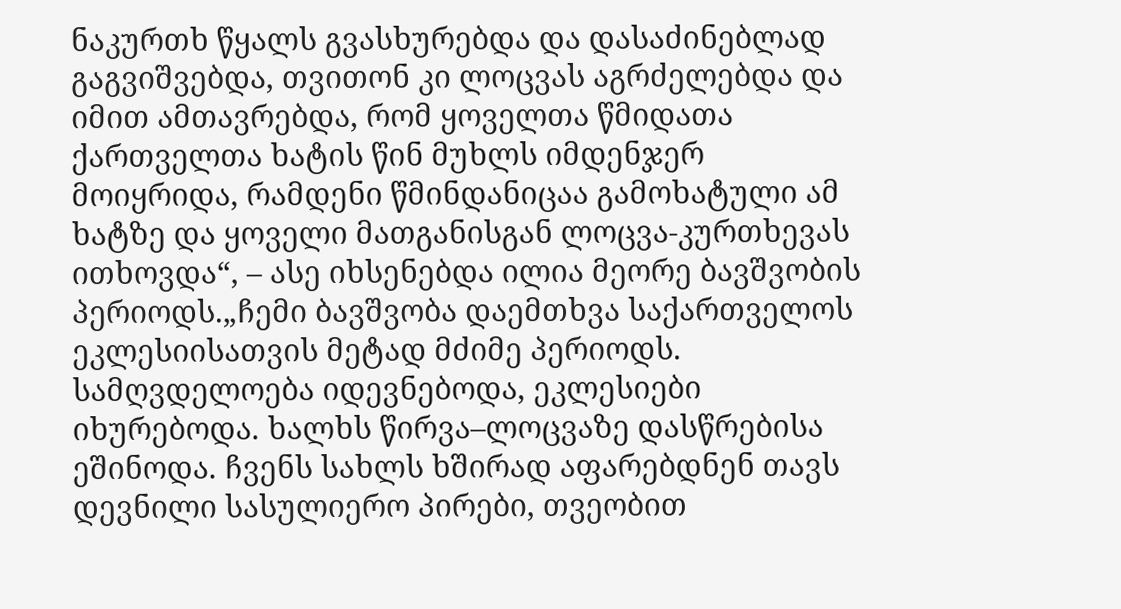ნაკურთხ წყალს გვასხურებდა და დასაძინებლად გაგვიშვებდა, თვითონ კი ლოცვას აგრძელებდა და იმით ამთავრებდა, რომ ყოველთა წმიდათა ქართველთა ხატის წინ მუხლს იმდენჯერ მოიყრიდა, რამდენი წმინდანიცაა გამოხატული ამ ხატზე და ყოველი მათგანისგან ლოცვა-კურთხევას ითხოვდა“, – ასე იხსენებდა ილია მეორე ბავშვობის პერიოდს.„ჩემი ბავშვობა დაემთხვა საქართველოს ეკლესიისათვის მეტად მძიმე პერიოდს. სამღვდელოება იდევნებოდა, ეკლესიები იხურებოდა. ხალხს წირვა–ლოცვაზე დასწრებისა ეშინოდა. ჩვენს სახლს ხშირად აფარებდნენ თავს დევნილი სასულიერო პირები, თვეობით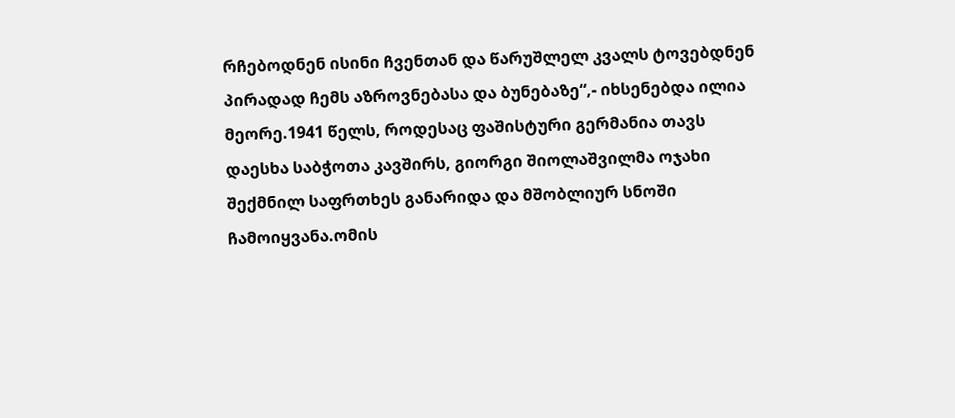რჩებოდნენ ისინი ჩვენთან და წარუშლელ კვალს ტოვებდნენ პირადად ჩემს აზროვნებასა და ბუნებაზე“,- იხსენებდა ილია მეორე.1941 წელს, როდესაც ფაშისტური გერმანია თავს დაესხა საბჭოთა კავშირს, გიორგი შიოლაშვილმა ოჯახი შექმნილ საფრთხეს განარიდა და მშობლიურ სნოში ჩამოიყვანა.ომის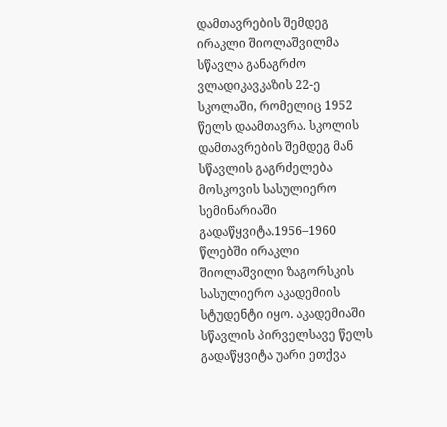დამთავრების შემდეგ ირაკლი შიოლაშვილმა სწავლა განაგრძო ვლადიკავკაზის 22-ე სკოლაში, რომელიც 1952 წელს დაამთავრა. სკოლის დამთავრების შემდეგ მან სწავლის გაგრძელება მოსკოვის სასულიერო სემინარიაში გადაწყვიტა.1956–1960 წლებში ირაკლი შიოლაშვილი ზაგორსკის სასულიერო აკადემიის სტუდენტი იყო. აკადემიაში სწავლის პირველსავე წელს გადაწყვიტა უარი ეთქვა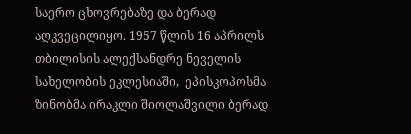საერო ცხოვრებაზე და ბერად აღკვეცილიყო. 1957 წლის 16 აპრილს თბილისის ალექსანდრე ნეველის სახელობის ეკლესიაში,  ეპისკოპოსმა ზინობმა ირაკლი შიოლაშვილი ბერად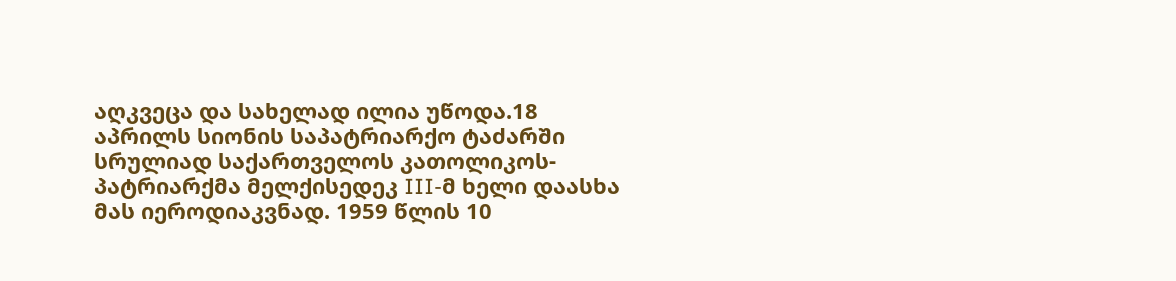აღკვეცა და სახელად ილია უწოდა.18 აპრილს სიონის საპატრიარქო ტაძარში სრულიად საქართველოს კათოლიკოს-პატრიარქმა მელქისედეკ III-მ ხელი დაასხა მას იეროდიაკვნად. 1959 წლის 10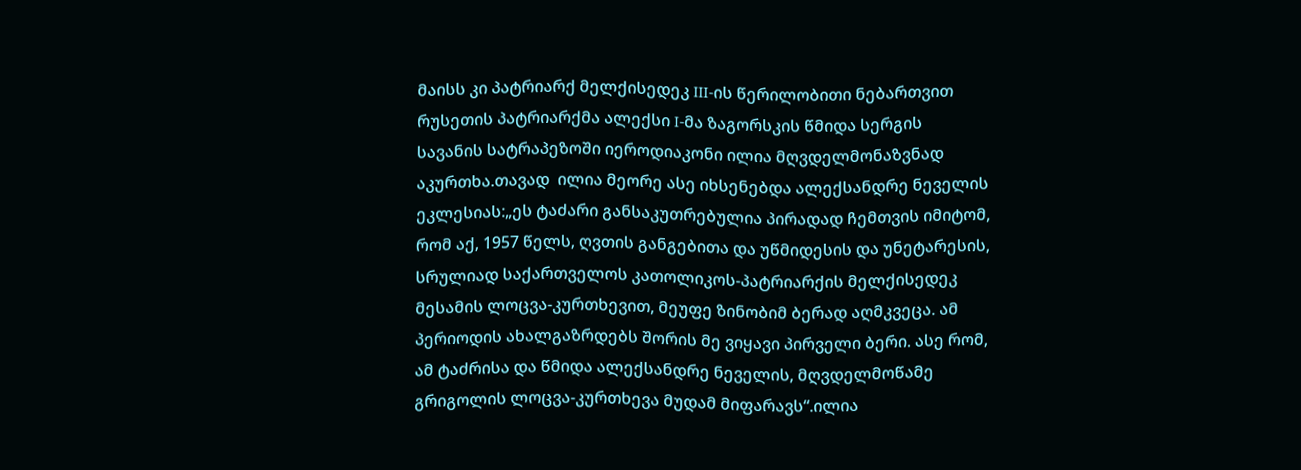მაისს კი პატრიარქ მელქისედეკ III-ის წერილობითი ნებართვით რუსეთის პატრიარქმა ალექსი I-მა ზაგორსკის წმიდა სერგის სავანის სატრაპეზოში იეროდიაკონი ილია მღვდელმონაზვნად აკურთხა.თავად  ილია მეორე ასე იხსენებდა ალექსანდრე ნეველის ეკლესიას:„ეს ტაძარი განსაკუთრებულია პირადად ჩემთვის იმიტომ, რომ აქ, 1957 წელს, ღვთის განგებითა და უწმიდესის და უნეტარესის, სრულიად საქართველოს კათოლიკოს-პატრიარქის მელქისედეკ მესამის ლოცვა-კურთხევით, მეუფე ზინობიმ ბერად აღმკვეცა. ამ პერიოდის ახალგაზრდებს შორის მე ვიყავი პირველი ბერი. ასე რომ, ამ ტაძრისა და წმიდა ალექსანდრე ნეველის, მღვდელმოწამე გრიგოლის ლოცვა-კურთხევა მუდამ მიფარავს“.ილია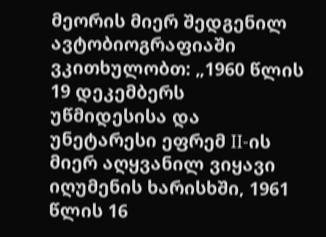მეორის მიერ შედგენილ ავტობიოგრაფიაში ვკითხულობთ: „1960 წლის 19 დეკემბერს უწმიდესისა და უნეტარესი ეფრემ II-ის მიერ აღყვანილ ვიყავი იღუმენის ხარისხში, 1961 წლის 16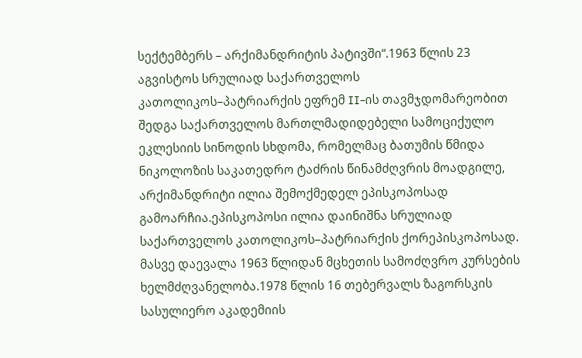სექტემბერს – არქიმანდრიტის პატივში“.1963 წლის 23 აგვისტოს სრულიად საქართველოს კათოლიკოს–პატრიარქის ეფრემ II-ის თავმჯდომარეობით შედგა საქართველოს მართლმადიდებელი სამოციქულო ეკლესიის სინოდის სხდომა, რომელმაც ბათუმის წმიდა ნიკოლოზის საკათედრო ტაძრის წინამძღვრის მოადგილე, არქიმანდრიტი ილია შემოქმედელ ეპისკოპოსად გამოარჩია.ეპისკოპოსი ილია დაინიშნა სრულიად საქართველოს კათოლიკოს–პატრიარქის ქორეპისკოპოსად. მასვე დაევალა 1963 წლიდან მცხეთის სამოძღვრო კურსების ხელმძღვანელობა.1978 წლის 16 თებერვალს ზაგორსკის სასულიერო აკადემიის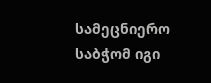სამეცნიერო საბჭომ იგი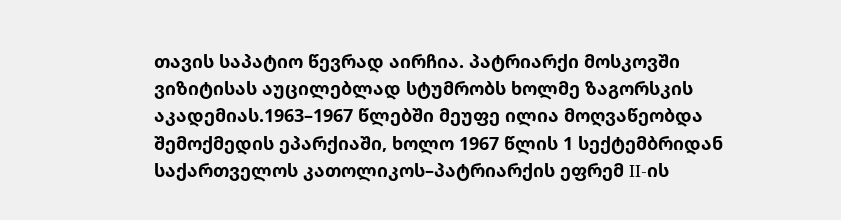თავის საპატიო წევრად აირჩია. პატრიარქი მოსკოვში ვიზიტისას აუცილებლად სტუმრობს ხოლმე ზაგორსკის აკადემიას.1963–1967 წლებში მეუფე ილია მოღვაწეობდა შემოქმედის ეპარქიაში, ხოლო 1967 წლის 1 სექტემბრიდან  საქართველოს კათოლიკოს–პატრიარქის ეფრემ II-ის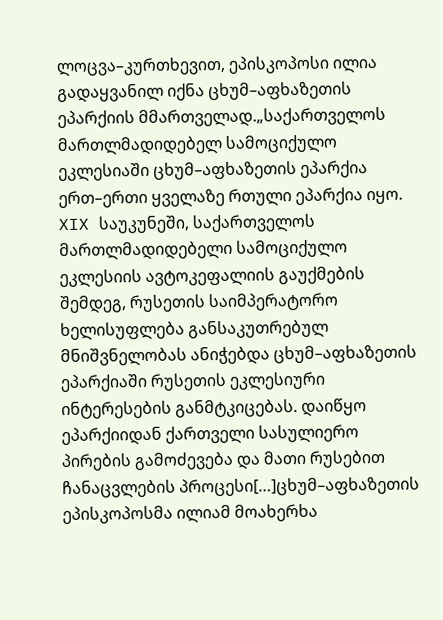ლოცვა–კურთხევით, ეპისკოპოსი ილია გადაყვანილ იქნა ცხუმ–აფხაზეთის ეპარქიის მმართველად.„საქართველოს მართლმადიდებელ სამოციქულო ეკლესიაში ცხუმ–აფხაზეთის ეპარქია ერთ–ერთი ყველაზე რთული ეპარქია იყო. XIX საუკუნეში, საქართველოს მართლმადიდებელი სამოციქულო ეკლესიის ავტოკეფალიის გაუქმების შემდეგ, რუსეთის საიმპერატორო ხელისუფლება განსაკუთრებულ მნიშვნელობას ანიჭებდა ცხუმ–აფხაზეთის ეპარქიაში რუსეთის ეკლესიური ინტერესების განმტკიცებას. დაიწყო ეპარქიიდან ქართველი სასულიერო პირების გამოძევება და მათი რუსებით ჩანაცვლების პროცესი[…]ცხუმ–აფხაზეთის ეპისკოპოსმა ილიამ მოახერხა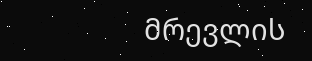მრევლის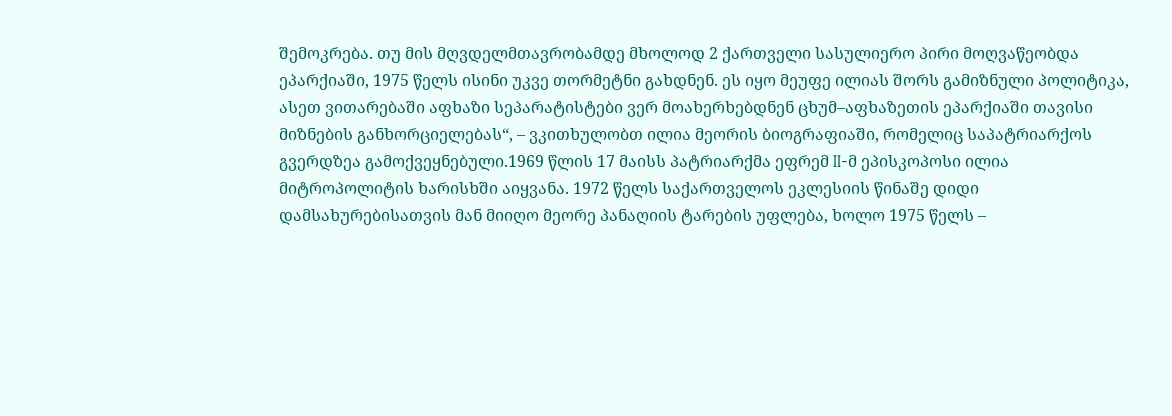შემოკრება. თუ მის მღვდელმთავრობამდე მხოლოდ 2 ქართველი სასულიერო პირი მოღვაწეობდა ეპარქიაში, 1975 წელს ისინი უკვე თორმეტნი გახდნენ. ეს იყო მეუფე ილიას შორს გამიზნული პოლიტიკა, ასეთ ვითარებაში აფხაზი სეპარატისტები ვერ მოახერხებდნენ ცხუმ–აფხაზეთის ეპარქიაში თავისი მიზნების განხორციელებას“, – ვკითხულობთ ილია მეორის ბიოგრაფიაში, რომელიც საპატრიარქოს გვერდზეა გამოქვეყნებული.1969 წლის 17 მაისს პატრიარქმა ეფრემ II-მ ეპისკოპოსი ილია მიტროპოლიტის ხარისხში აიყვანა. 1972 წელს საქართველოს ეკლესიის წინაშე დიდი დამსახურებისათვის მან მიიღო მეორე პანაღიის ტარების უფლება, ხოლო 1975 წელს –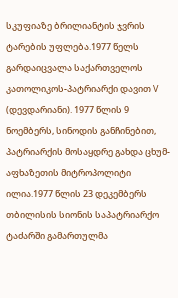სკუფიაზე ბრილიანტის ჯვრის ტარების უფლება.1977 წელს გარდაიცვალა საქართველოს კათოლიკოს-პატრიარქი დავით V (დევდარიანი). 1977 წლის 9 ნოემბერს, სინოდის განჩინებით, პატრიარქის მოსაყდრე გახდა ცხუმ-აფხაზეთის მიტროპოლიტი ილია.1977 წლის 23 დეკემბერს თბილისის სიონის საპატრიარქო ტაძარში გამართულმა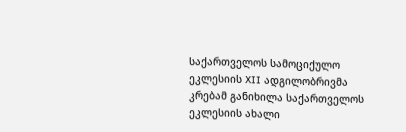საქართველოს სამოციქულო ეკლესიის XII ადგილობრივმა კრებამ განიხილა საქართველოს ეკლესიის ახალი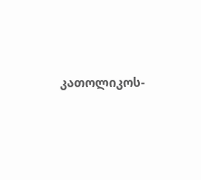კათოლიკოს-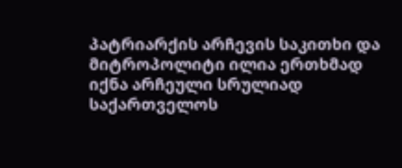პატრიარქის არჩევის საკითხი და მიტროპოლიტი ილია ერთხმად იქნა არჩეული სრულიად საქართველოს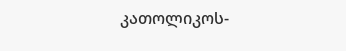კათოლიკოს-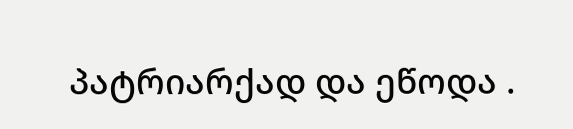პატრიარქად და ეწოდა .